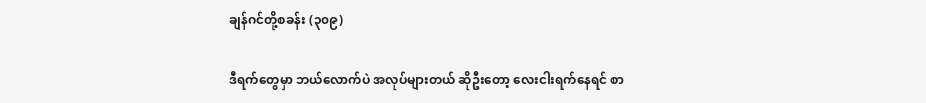ချန်ဂင်တို့စခန်း (၃၀၉)

ဒီရက်တွေမှာ ဘယ်လောက်ပဲ အလုပ်များတယ် ဆိုဦးတော့ လေးငါးရက်နေရင် စာ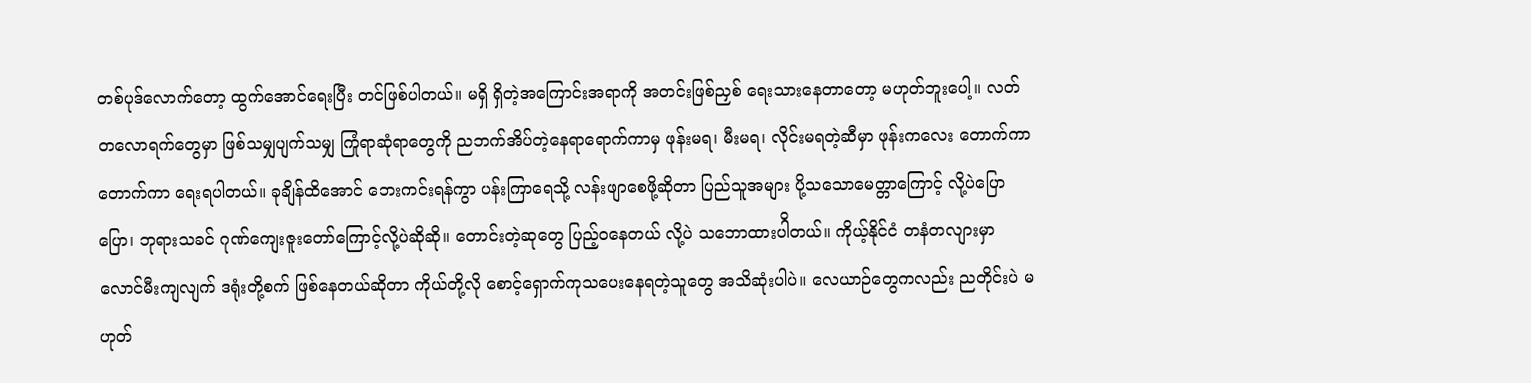တစ်ပုဒ်လောက်တော့ ထွက်အောင်ရေးပြီး တင်ဖြစ်ပါတယ်။ မရှိ ရှိတဲ့အကြောင်းအရာကို အတင်းဖြစ်ညှစ် ရေးသားနေတာတော့ မဟုတ်ဘူးပေါ့။ လတ်တလောရက်တွေမှာ ဖြစ်သမျှပျက်သမျှ ကြုံရာဆုံရာတွေကို ညဘက်အိပ်တဲ့နေရာရောက်ကာမှ ဖုန်းမရ၊ မီးမရ၊ လိုင်းမရတဲ့ဆီမှာ ဖုန်းကလေး တောက်ကာတောက်ကာ ရေးရပါတယ်။ ခုချိန်ထိအောင် ဘေးကင်းရန်ကွာ ပန်းကြာရေသို့ လန်းဖျာစေဖို့ဆိုတာ ပြည်သူအများ ပို့သသောမေတ္တာကြောင့် လို့ပဲပြောပြော၊ ဘုရားသခင် ဂုဏ်ကျေးဇူးတော်ကြောင့်လို့ပဲဆိုဆို။ တောင်းတဲ့ဆုတွေ ပြည့်ဝနေတယ် လို့ပဲ သဘောထားပါိတယ်။ ကိုယ့်နိုင်ငံ တနံတလျားမှာ လောင်မီးကျလျက် ဒရုံးတို့စက် ဖြစ်နေတယ်ဆိုတာ ကိုယ်တို့လို စောင့်ရှောက်ကုသပေးနေရတဲ့သူတွေ အသိဆုံးပါပဲ။ လေယာဉ်တွေကလည်း ညတိုင်းပဲ မဟုတ်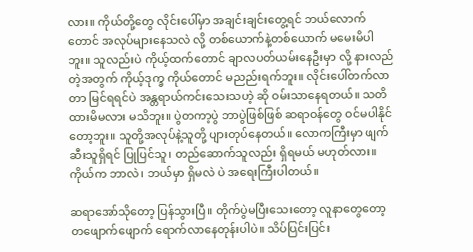လား။ ကိုယ်တို့တွေ လိုင်းပေါ်မှာ အချင်းချင်းတွေ့ရင် ဘယ်လောက်တောင် အလုပ်များနေသလဲ လို့ တစ်ယောက်နဲ့တစ်ယောက် မမေးမိပါဘူး။ သူလည်းပဲ ကိုယ့်ထက်တောင် ချာလပတ်ယမ်းနေဦးမှာ လို့ နားလည်တဲ့အတွက် ကိုယ့်ဒုက္ခ ကိုယ်တောင် မညည်းရက်ဘူး။ လိုင်းပေါ်တက်လာတာ မြင်ရရင်ပဲ အန္တရာယ်ကင်းသေးသဟဲ့ ဆို ဝမ်းသာနေရတယ်။ သတိထားမိမလား မသိဘူး။ ပွဲတကာ့ပွဲ ဘာပွဲဖြစ်ဖြစ် ဆရာဝန်တွေ ဝင်မပါနိုင်တော့ဘူး။ သူတို့အလုပ်နဲ့သူတို့ ပျားတုပ်နေတယ်။ လောကကြီးမှာ ဖျက်ဆီးသူရှိရင် ပြုပြင်သူ၊ တည်ဆောက်သူလည်း ရှိရမယ် မဟုတ်လား။ ကိုယ်က ဘာလဲ၊ ဘယ်မှာ ရှိမလဲ ပဲ အရေးကြီးပါတယ်။

ဆရာအော်သိုတော့ ပြန်သွားပြီ။ တိုက်ပွဲမပြီးသေးတော့ လူနာတွေတော့ တဖျောက်ဖျောက် ရောက်လာနေတုန်းပါပဲ။ သိပ်ပြင်းပြင်း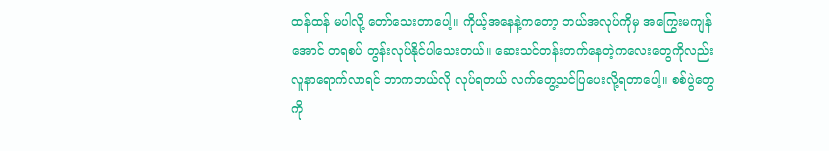ထန်ထန် မပါလို့ တော်သေးတာပေါ့။ ကိုယ့်အနေနဲ့ကတော့ ဘယ်အလုပ်ကိုမှ အကြွေးမကျန်အောင် တရစပ် တွန်းလုပ်နိုင်ပါသေးတယ်။ ဆေးသင်တန်းတက်နေတဲ့ကလေးတွေကိုလည်း လူနာရောက်လာရင် ဘာကဘယ်လို လုပ်ရတယ် လက်တွေ့သင်ပြပေးလို့ရတာပေါ့။ စစ်ပွဲတွေကို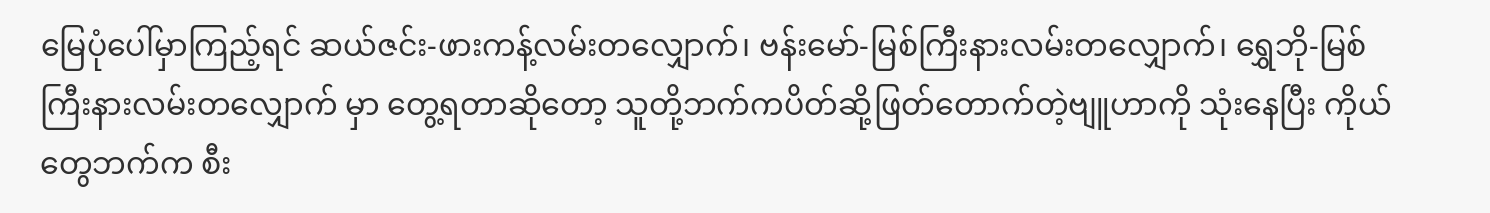မြေပုံပေါ်မှာကြည့်ရင် ဆယ်ဇင်း-ဖားကန့်လမ်းတလျှောက်၊ ဗန်းမော်-မြစ်ကြီးနားလမ်းတလျှောက်၊ ရွှေဘို-မြစ်ကြီးနားလမ်းတလျှောက် မှာ တွေ့ရတာဆိုတော့ သူတို့ဘက်ကပိတ်ဆို့ဖြတ်တောက်တဲ့ဗျူဟာကို သုံးနေပြီး ကိုယ်တွေဘက်က စီး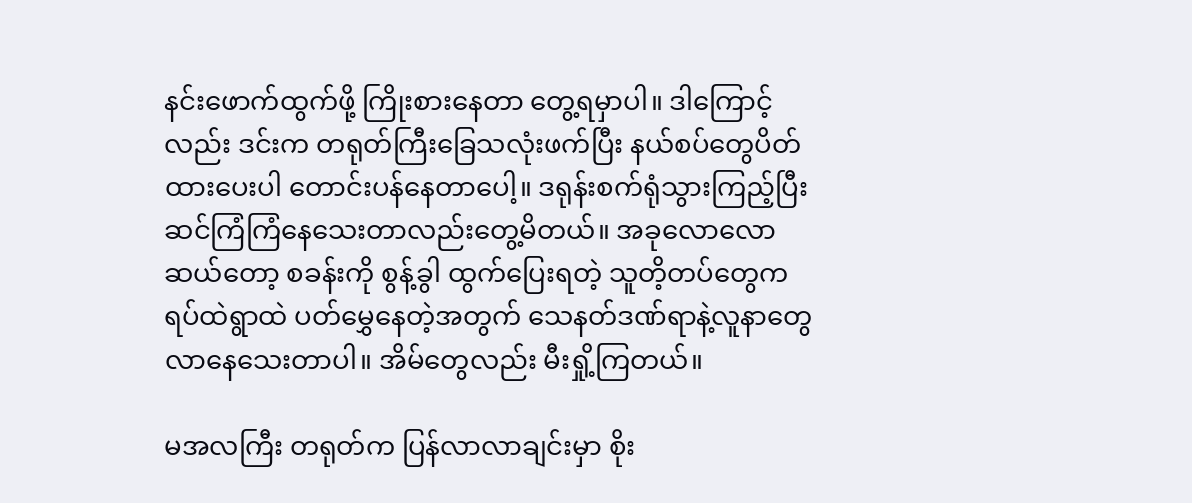နင်းဖောက်ထွက်ဖို့ ကြိုးစားနေတာ တွေ့ရမှာပါ။ ဒါကြောင့်လည်း ဒင်းက တရုတ်ကြီးခြေသလုံးဖက်ပြီး နယ်စပ်တွေပိတ်ထားပေးပါ တောင်းပန်နေတာပေါ့။ ဒရုန်းစက်ရုံသွားကြည့်ပြီး ဆင်ကြံကြံနေသေးတာလည်းတွေ့မိတယ်။ အခုလောလောဆယ်တော့ စခန်းကို စွန့်ခွါ ထွက်ပြေးရတဲ့ သူတိ့တပ်တွေက ရပ်ထဲရွာထဲ ပတ်မွှေနေတဲ့အတွက် သေနတ်ဒဏ်ရာနဲ့လူနာတွေ လာနေသေးတာပါ။ အိမ်တွေလည်း မီးရှို့ကြတယ်။

မအလကြီး တရုတ်က ပြန်လာလာချင်းမှာ စိုး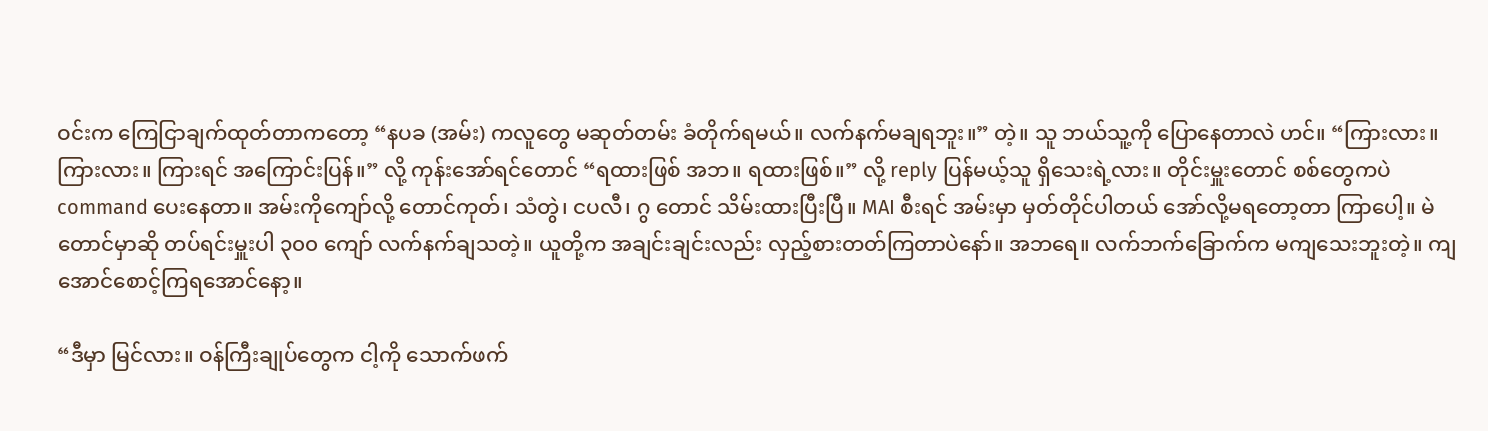ဝင်းက ကြေငြာချက်ထုတ်တာကတော့ “နပခ (အမ်း) ကလူတွေ မဆုတ်တမ်း ခံတိုက်ရမယ်။ လက်နက်မချရဘူး။” တဲ့။ သူ ဘယ်သူ့ကို ပြောနေတာလဲ ဟင်။ “ကြားလား။ ကြားလား။ ကြားရင် အကြောင်းပြန်။” လို့ ကုန်းအော်ရင်တောင် “ရထားဖြစ် အဘ။ ရထားဖြစ်။” လို့ reply ပြန်မယ့်သူ ရှိသေးရဲ့လား။ တိုင်းမှူးတောင် စစ်တွေကပဲ command ပေးနေတာ။ အမ်းကိုကျော်လို့ တောင်ကုတ်၊ သံတွဲ၊ ငပလီ၊ ဂွ တောင် သိမ်းထားပြီးပြီ။ MAI စီးရင် အမ်းမှာ မှတ်တိုင်ပါတယ် အော်လို့မရတော့တာ ကြာပေါ့။ မဲတောင်မှာဆို တပ်ရင်းမှူးပါ ၃၀၀ ကျော် လက်နက်ချသတဲ့။ ယူတို့က အချင်းချင်းလည်း လှည့်စားတတ်ကြတာပဲနော်။ အဘရေ။ လက်ဘက်ခြောက်က မကျသေးဘူးတဲ့။ ကျအောင်စောင့်ကြရအောင်နော့။

“ဒီမှာ မြင်လား။ ဝန်ကြီးချုပ်တွေက ငါ့ကို သောက်ဖက်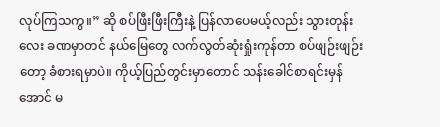လုပ်ကြသကွ။” ဆို စပ်ဖြီးဖြီးကြီးနဲ့ ပြန်လာပေမယ့်လည်း သွားတုန်းလေး ခဏမှာတင် နယ်မြေတွေ လက်လွတ်ဆုံးရှုံးကုန်တာ စပ်ဖျဉ်းဖျဉ်းတော့ ခံစားရမှာပဲ။ ကိုယ့်ပြည်တွင်းမှာတောင် သန်းခေါင်စာရင်းမှန်အောင် မ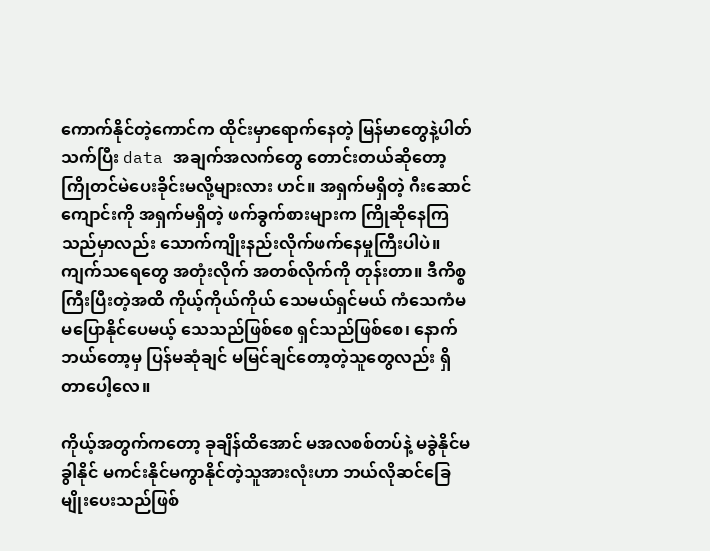ကောက်နိုင်တဲ့ကောင်က ထိုင်းမှာရောက်နေတဲ့ မြန်မာတွေနဲ့ပါတ်သက်ပြီး data အချက်အလက်တွေ တောင်းတယ်ဆိုတော့ ကြိုတင်မဲပေးခိုင်းမလို့များလား ဟင်။ အရှက်မရှိတဲ့ ဂီးဆောင်ကျောင်းကို အရှက်မရှိတဲ့ ဖက်ခွက်စားများက ကြိုဆိုနေကြသည်မှာလည်း သောက်ကျိုးနည်းလိုက်ဖက်နေမှုကြီးပါပဲ။ ကျက်သရေတွေ အတုံးလိုက် အတစ်လိုက်ကို တုန်းတာ။ ဒီကိစ္စကြီးပြီးတဲ့အထိ ကိုယ့်ကိုယ်ကိုယ် သေမယ်ရှင်မယ် ကံသေကံမ မပြောနိုင်ပေမယ့် သေသည်ဖြစ်စေ ရှင်သည်ဖြစ်စေ၊ နောက် ဘယ်တော့မှ ပြန်မဆုံချင် မမြင်ချင်တော့တဲ့သူတွေလည်း ရှိတာပေါ့လေ။

ကိုယ့်အတွက်ကတော့ ခုချိန်ထိအောင် မအလစစ်တပ်နဲ့ မခွဲနိုင်မခွါနိုင် မကင်းနိုင်မကွာနိုင်တဲ့သူအားလုံးဟာ ဘယ်လိုဆင်ခြေမျိုးပေးသည်ဖြစ်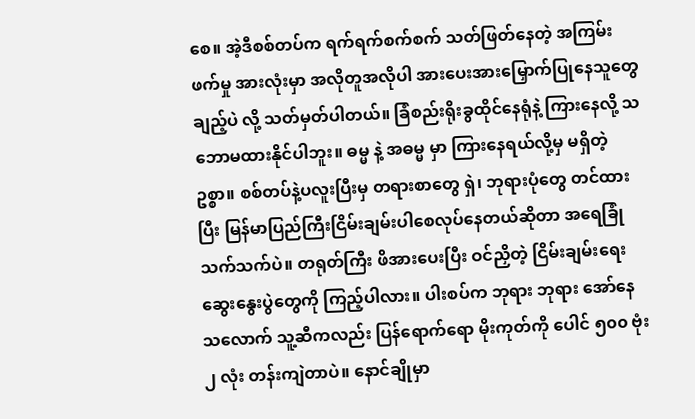စေ။ အဲ့ဒီစစ်တပ်က ရက်ရက်စက်စက် သတ်ဖြတ်နေတဲ့ အကြမ်းဖက်မှု အားလုံးမှာ အလိုတူအလိုပါ အားပေးအားမြှောက်ပြုနေသူတွေချည့်ပဲ လို့ သတ်မှတ်ပါတယ်။ ခြံစည်းရိုးခွထိုင်နေရုံနဲ့ ကြားနေလို့ သဘောမထားနိုင်ပါဘူး။ ဓမ္မ နဲ့ အဓမ္မ မှာ ကြားနေရယ်လို့မှ မရှိတဲ့ဥစ္စာ။ စစ်တပ်နဲ့ပလူးပြီးမှ တရားစာတွေ ရှဲ၊ ဘုရားပုံတွေ တင်ထားပြီး မြန်မာပြည်ကြီးငြိမ်းချမ်းပါစေလုပ်နေတယ်ဆိုတာ အရေခြုံသက်သက်ပဲ။ တရုတ်ကြီး ဖိအားပေးပြီး ဝင်ညှိတဲ့ ငြိမ်းချမ်းရေးဆွေးနွေးပွဲတွေကို ကြည့်ပါလား။ ပါးစပ်က ဘုရား ဘုရား အော်နေသလောက် သူ့ဆီကလည်း ပြန်ရောက်ရော မိုးကုတ်ကို ပေါင် ၅၀၀ ဗုံး ၂ လုံး တန်းကျဲတာပဲ။ နောင်ချိုမှာ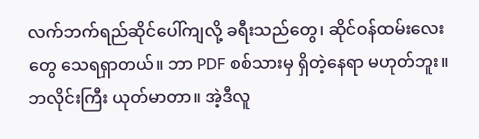လက်ဘက်ရည်ဆိုင်ပေါ်ကျလို့ ခရီးသည်တွေ၊ ဆိုင်ဝန်ထမ်းလေးတွေ သေရရှာတယ်။ ဘာ PDF စစ်သားမှ ရှိတဲ့နေရာ မဟုတ်ဘူး။ ဘလိုင်းကြီး ယုတ်မာတာ။ အဲ့ဒီလူ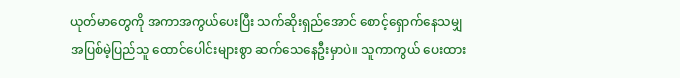ယုတ်မာတွေကို အကာအကွယ်ပေးပြီး သက်ဆိုးရှည်အောင် စောင့်ရှောက်နေသမျှ အပြစ်မဲ့ပြည်သူ ထောင်ပေါင်းများစွာ ဆက်သေနေဦးမှာပဲ။ သူကာကွယ် ပေးထား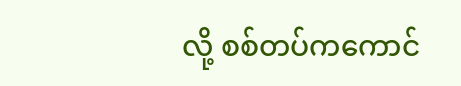လို့ စစ်တပ်ကကောင်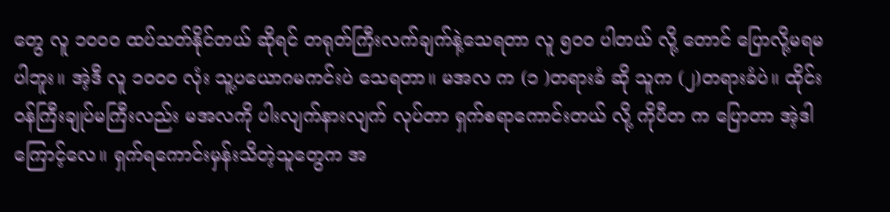တွေ လူ ၁၀၀၀ ထပ်သတ်နိုင်တယ် ဆိုရင် တရုတ်ကြီးလက်ချက်နဲ့သေရတာ လူ ၅၀၀ ပါတယ် လို့ တောင် ပြောလို့မရမပါဘူး။ အဲ့ဒီ လူ ၁၀၀၀ လုံး သူ့ပယောဂမကင်းပဲ သေရတာ။ မအလ က (၁ )တရားခံ ဆို သူက (၂)တရားခံပဲ။ ထိုင်းဝန်ကြီးချုပ်မကြီးလည်း မအလကို ပါးလျက်နားလျက် လုပ်တာ ရှက်စရာကောင်းတယ် လို့ ကိုပီတ က ပြောတာ အဲ့ဒါကြောင့်လေ။ ရှက်ရကောင်းမှန်းသိတဲ့သူတွေက အ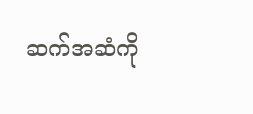ဆက်အဆံကို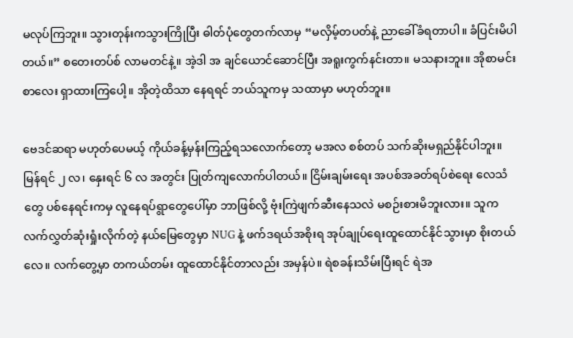မလုပ်ကြဘူး။ သွားတုန်းကသွားကြိုပြီး ဓါတ်ပုံတွေတက်လာမှ “မလှိမ့်တပတ်နဲ့ ညာခေါ်ခံရတာပါ။ ခံပြင်းမိပါတယ်။” စတေးတပ်စ် လာမတင်နဲ့။ အဲ့ဒါ အ ချင်ယောင်ဆောင်ပြီး အရူးကွက်နင်းတာ။ မသနားဘူး။ အိုစာမင်းစာလေး ရှာထားကြပေါ့။ အိုတဲ့ထိသာ နေရရင် ဘယ်သူကမှ သထာမှာ မဟုတ်ဘူး။

ဗေဒင်ဆရာ မဟုတ်ပေမယ့် ကိုယ်ခန့်မှန်းကြည့်ရသလောက်တော့ မအလ စစ်တပ် သက်ဆိုးမရှည်နိုင်ပါဘူး။ မြန်ရင် ၂ လ၊ နှေးရင် ၆ လ အတွင်း ပြုတ်ကျလောက်ပါတယ်။ ငြိမ်းချမ်းရေး အပစ်အခတ်ရပ်စဲရေး လေသံတွေ ပစ်နေရင်းကမှ လူနေရပ်ရွာတွေပေါ်မှာ ဘာဖြစ်လို့ ဗုံးကြဲဖျက်ဆီးနေသလဲ မစဉ်းစားမိဘူးလား။ သူက လက်လွှတ်ဆုံးရှုံးလိုက်တဲ့ နယ်မြေတွေမှာ NUG နဲ့ ဖက်ဒရယ်အစိုးရ အုပ်ချုပ်ရေးထူထောင်နိုင်သွားမှာ စိုးတယ်လေ။ လက်တွေ့မှာ တကယ်တမ်း ထူထောင်နိုင်တာလည်း အမှန်ပဲ။ ရဲစခန်းသိမ်းပြီးရင် ရဲအ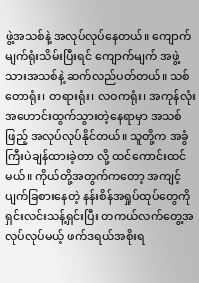ဖွဲ့အသစ်နဲ့ အလုပ်လုပ်နေတယ်။ ကျောက်မျက်ရုံးသိမ်းပြီးရင် ကျောက်မျက် အဖွဲ့သားအသစ်နဲ့ ဆက်လည်ပတ်တယ်။ သစ်တောရုံး၊ တရားရုံး၊ လဝကရုံး၊ အကုန်လုံး အဟောင်းထွက်သွားတဲ့နေရာမှာ အသစ်ဖြည့် အလုပ်လုပ်နိုင်တယ်။ သူတို့က အခွံကြီးပဲချန်ထားခဲ့တာ လို့ ထင်ကောင်းထင်မယ်။ ကိုယ်တို့အတွက်ကတော့ အကျင့်ပျက်ခြစားနေတဲ့ နန်းစိန်အရှုပ်ထုပ်တွေကို ရှင်းလင်းသန့်ရှင်းပြီး တကယ်လက်တွေ့အလုပ်လုပ်မယ့် ဖက်ဒရယ်အစိုးရ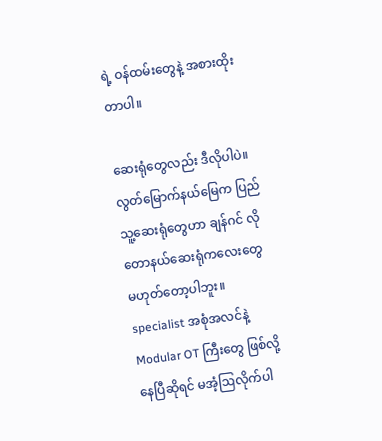ရဲ့ ဝန်ထမ်းတွေနဲ့ အစားထိုးတာပါ။

ဆေးရုံတွေလည်း ဒီလိုပါပဲ။ လွတ်မြောက်နယ်မြေက ပြည်သူ့ဆေးရုံတွေဟာ ချန်ဂင် လို တောနယ်ဆေးရုံကလေးတွေ မဟုတ်တော့ပါဘူး။ specialist အစုံအလင်နဲ့ Modular OT ကြီးတွေ ဖြစ်လို့နေပြီဆိုရင် မအံ့ဩလိုက်ပါ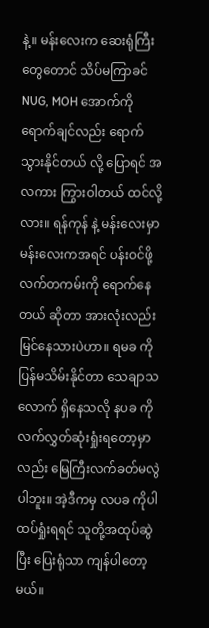နဲ့။ မန်းလေးက ဆေးရုံကြီးတွေတောင် သိပ်မကြာခင် NUG, MOH အောက်ကို ရောက်ချင်လည်း ရောက်သွားနိုင်တယ် လို့ ပြောရင် အလကား ကြွားဝါတယ် ထင်လို့လား။ ရန်ကုန် နဲ့ မန်းလေးမှာ မန်းလေးကအရင် ပန်းဝင်ဖို့ လက်တကမ်းကို ရောက်နေတယ် ဆိုတာ အားလုံးလည်း မြင်နေသားပဲဟာ။ ရမခ ကို ပြန်မသိမ်းနိုင်တာ သေချာသလောက် ရှိနေသလို နပခ ကို လက်လွှတ်ဆုံးရှုံးရတော့မှာလည်း မြေကြီးလက်ခတ်မလွဲပါဘူး။ အဲ့ဒီကမှ လပခ ကိုပါ ထပ်ရှုံးရရင် သူတို့အထုပ်ဆွဲပြီး ပြေးရုံသာ ကျန်ပါတော့မယ်။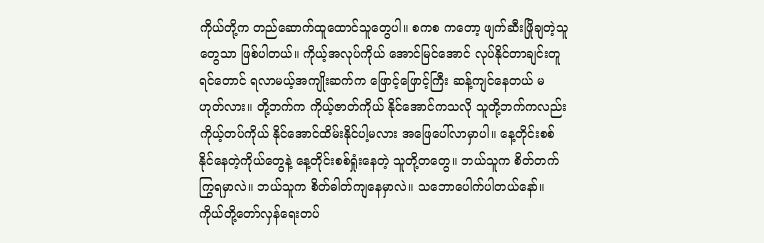ကိုယ်တို့က တည်ဆောက်ထူထောင်သူတွေပါ။ စကစ ကတော့ ဖျက်ဆီးဖြိုချတဲ့သူတွေသာ ဖြစ်ပါတယ်။ ကိုယ့်အလုပ်ကိုယ် အောင်မြင်အောင် လုပ်နိုင်တာချင်းတူရင်တောင် ရလာမယ့်အကျိုးဆက်က ဖြောင့်ဖြောင့်ကြီး ဆန့်ကျင်နေတယ် မဟုတ်လား။ တို့ဘက်က ကိုယ့်ဇာတ်ကိုယ် နိုင်အောင်ကသလို သူတို့ဘက်ကလည်း ကိုယ့်တပ်ကိုယ် နိုင်အောင်ထိမ်းနိုင်ပါ့မလား အဖြေပေါ်လာမှာပါ။ နေ့တိုင်းစစ်နိုင်နေတဲ့ကိုယ်တွေနဲ့ နေ့တိုင်းစစ်ရှုံးနေတဲ့ သူတို့တတွေ။ ဘယ်သူက စိတ်တက်ကြွရမှာလဲ။ ဘယ်သူက စိတ်ဓါတ်ကျနေမှာလဲ။ သဘောပေါက်ပါတယ်နော်။ ကိုယ်တို့တော်လှန်ရေးတပ်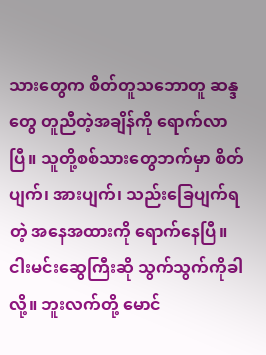သားတွေက စိတ်တူသဘောတူ ဆန္ဒတွေ တူညီတဲ့အချိန်ကို ရောက်လာပြီ။ သူတို့စစ်သားတွေဘက်မှာ စိတ်ပျက်၊ အားပျက်၊ သည်းခြေပျက်ရတဲ့ အနေအထားကို ရောက်နေပြီ။ ငါးမင်းဆွေကြီးဆို သွက်သွက်ကိုခါလို့။ ဘူးလက်တို့ မောင်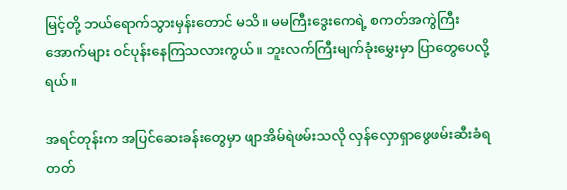မြင့်တို့ ဘယ်ရောက်သွားမှန်းတောင် မသိ။ မမကြီးဒွေးကေရဲ့ စကတ်အကွဲကြီးအောက်များ ဝင်ပုန်းနေကြသလားကွယ်။ ဘူးလက်ကြီးမျက်ခုံးမွှေးမှာ ပြာတွေပေလို့ရယ်။

အရင်တုန်းက အပြင်ဆေးခန်းတွေမှာ ဖျာအိမ်ရဲဖမ်းသလို လှန်လှောရှာဖွေဖမ်းဆီးခံရတတ်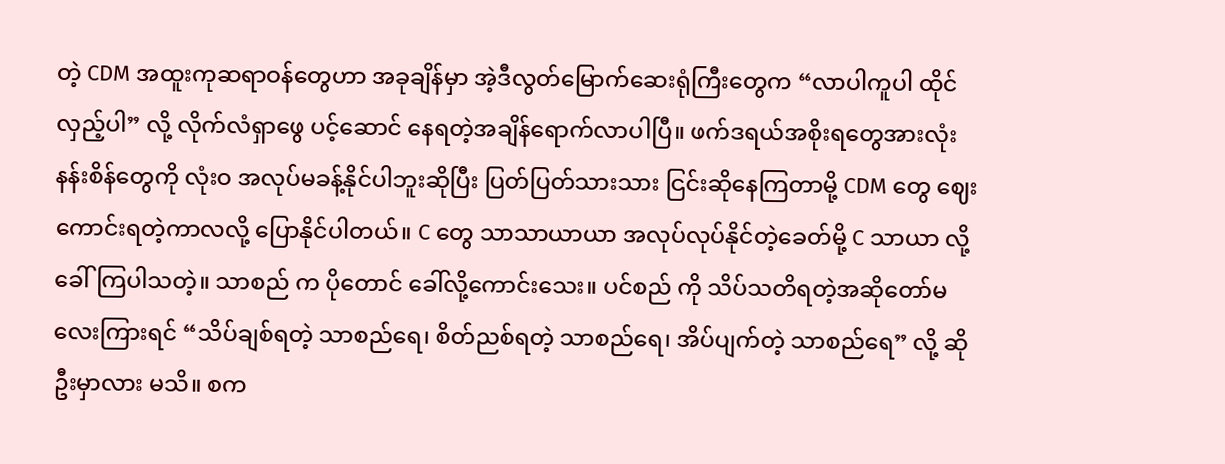တဲ့ CDM အထူးကုဆရာဝန်တွေဟာ အခုချိန်မှာ အဲ့ဒီလွတ်မြောက်ဆေးရုံကြီးတွေက “လာပါကူပါ ထိုင်လှည့်ပါ” လို့ လိုက်လံရှာဖွေ ပင့်ဆောင် နေရတဲ့အချိန်ရောက်လာပါပြီ။ ဖက်ဒရယ်အစိုးရတွေအားလုံး နန်းစိန်တွေကို လုံးဝ အလုပ်မခန့်နိုင်ပါဘူးဆိုပြီး ပြတ်ပြတ်သားသား ငြင်းဆိုနေကြတာမို့ CDM တွေ ဈေးကောင်းရတဲ့ကာလလို့ ပြောနိုင်ပါတယ်။ C တွေ သာသာယာယာ အလုပ်လုပ်နိုင်တဲ့ခေတ်မို့ C သာယာ လို့ ခေါ်ကြပါသတဲ့။ သာစည် က ပိုတောင် ခေါ်လို့ကောင်းသေး။ ပင်စည် ကို သိပ်သတိရတဲ့အဆိုတော်မလေးကြားရင် “သိပ်ချစ်ရတဲ့ သာစည်ရေ၊ စိတ်ညစ်ရတဲ့ သာစည်ရေ၊ အိပ်ပျက်တဲ့ သာစည်ရေ” လို့ ဆိုဦးမှာလား မသိ။ စက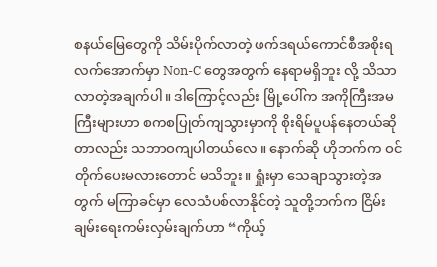စနယ်မြေတွေကို သိမ်းပိုက်လာတဲ့ ဖက်ဒရယ်ကောင်စီအစိုးရလက်အောက်မှာ Non-C တွေအတွက် နေရာမရှိဘူး လို့ သိသာလာတဲ့အချက်ပါ။ ဒါကြောင့်လည်း မြို့ပေါ်က အကိုကြီးအမကြီးများဟာ စကစပြုတ်ကျသွားမှာကို စိုးရိမ်ပူပန်နေတယ်ဆိုတာလည်း သဘာဝကျပါတယ်လေ။ နောက်ဆို ဟိုဘက်က ဝင်တိုက်ပေးမလားတောင် မသိဘူး။ ရှုံးမှာ သေချာသွားတဲ့အတွက် မကြာခင်မှာ လေသံပစ်လာနိုင်တဲ့ သူတို့ဘက်က ငြိမ်းချမ်းရေးကမ်းလှမ်းချက်ဟာ “ကိုယ့်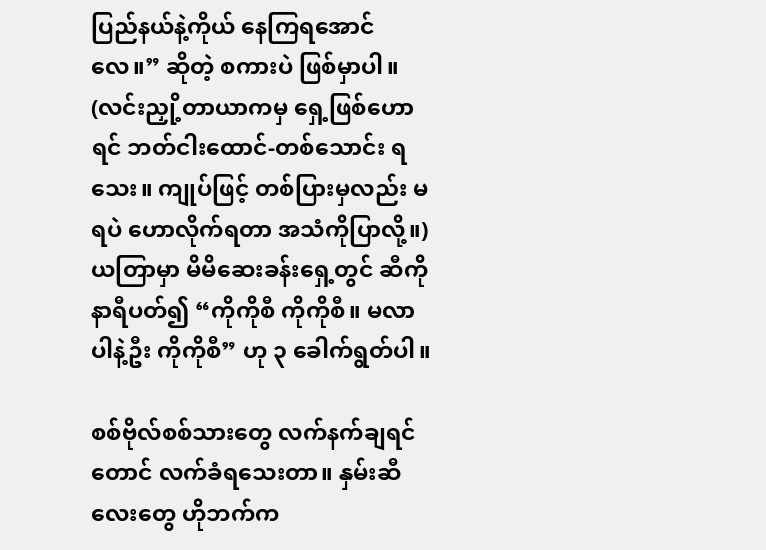ပြည်နယ်နဲ့ကိုယ် နေကြရအောင်လေ။” ဆိုတဲ့ စကားပဲ ဖြစ်မှာပါ။ (လင်းညှို့တာယာကမှ ရှေ့ဖြစ်ဟောရင် ဘတ်ငါးထောင်-တစ်သောင်း ရသေး။ ကျုပ်ဖြင့် တစ်ပြားမှလည်း မရပဲ ဟောလိုက်ရတာ အသံကိုပြာလို့။) ယတြာမှာ မိမိဆေးခန်းရှေ့တွင် ဆီကိုနာရီပတ်၍ “ကိုကိုစီ ကိုကိုစီ။ မလာပါနဲ့ဦး ကိုကိုစီ” ဟု ၃ ခေါက်ရွတ်ပါ။

စစ်ဗိုလ်စစ်သားတွေ လက်နက်ချရင်တောင် လက်ခံရသေးတာ။ နှမ်းဆီလေးတွေ ဟိုဘက်က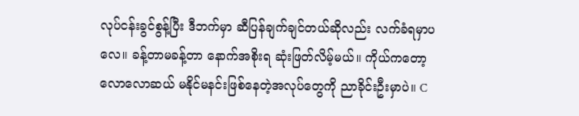လုပ်ငန်းခွင်စွန့်ပြီး ဒီဘက်မှာ ဆီပြန်ချက်ချင်တယ်ဆိုလည်း လက်ခံရမှာပလေ။ ခန့်တာမခန့်တာ နောက်အစိုးရ ဆုံးဖြတ်လိမ့်မယ်။ ကိုယ်ကတော့ လောလောဆယ် မနိုင်မနင်းဖြစ်နေတဲ့အလုပ်တွေကို ညာခိုင်းဦးမှာပဲ။ C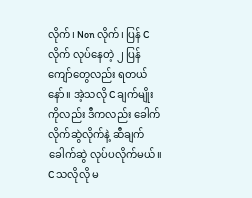လိုက်၊ Non လိုက်၊ ပြန် C လိုက် လုပ်နေတဲ့ ၂ ပြန်ကျော်တွေလည်း ရတယ်နော်။ အဲ့သလို C ချက်မျိုးကိုလည်း ဒီကလည်း ခေါက်လိုက်ဆွဲလိုက်နဲ့ ဆီချက်ခေါက်ဆွဲ လုပ်ပလိုက်မယ်။ C သလိုလို မ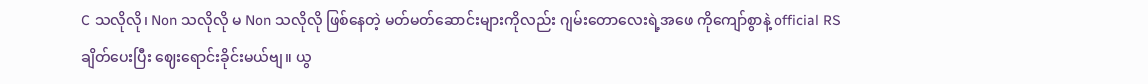C သလိုလို၊ Non သလိုလို မ Non သလိုလို ဖြစ်နေတဲ့ မတ်မတ်ဆောင်းများကိုလည်း ဂျမ်းတောလေးရဲ့အဖေ ကိုကျော်စွာနဲ့ official RS ချိတ်ပေးပြီး ဈေးရောင်းခိုင်းမယ်ဗျ။ ယွ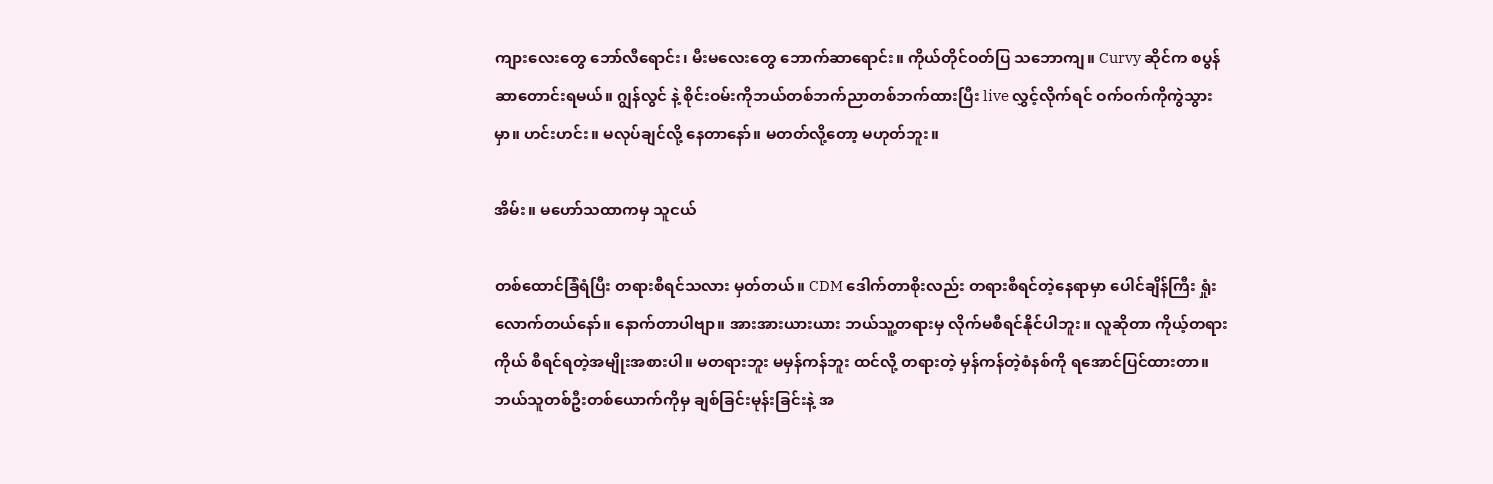ကျားလေးတွေ ဘော်လီရောင်း၊ မီးမလေးတွေ ဘောက်ဆာရောင်း။ ကိုယ်တိုင်ဝတ်ပြ သဘောကျ။ Curvy ဆိုင်က စပွန်ဆာတောင်းရမယ်။ ဂျွန်လွင် နဲ့ စိုင်းဝမ်းကိုဘယ်တစ်ဘက်ညာတစ်ဘက်ထားပြီး live လွှင့်လိုက်ရင် ဝက်ဝက်ကိုကွဲသွားမှာ။ ဟင်းဟင်း။ မလုပ်ချင်လို့ နေတာနော်။ မတတ်လို့တော့ မဟုတ်ဘူး။

အိမ်း။ မဟော်သထာကမှ သူငယ်

တစ်ထောင်ခြံရံပြီး တရားစီရင်သလား မှတ်တယ်။ CDM ဒေါက်တာစိုးလည်း တရားစီရင်တဲ့နေရာမှာ ပေါင်ချိန်ကြီး ရှုံးလောက်တယ်နော်။ နောက်တာပါဗျာ။ အားအားယားယား ဘယ်သူ့တရားမှ လိုက်မစီရင်နိုင်ပါဘူး။ လူဆိုတာ ကိုယ့်တရားကိုယ် စီရင်ရတဲ့အမျိုးအစားပါ။ မတရားဘူး မမှန်ကန်ဘူး ထင်လို့ တရားတဲ့ မှန်ကန်တဲ့စံနစ်ကို ရအောင်ပြင်ထားတာ။ ဘယ်သူတစ်ဦးတစ်ယောက်ကိုမှ ချစ်ခြင်းမုန်းခြင်းနဲ့ အ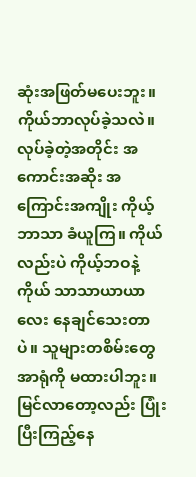ဆုံးအဖြတ်မပေးဘူး။ ကိုယ်ဘာလုပ်ခဲ့သလဲ။ လုပ်ခဲ့တဲ့အတိုင်း အကောင်းအဆိုး အကြောင်းအကျိုး ကိုယ့်ဘာသာ ခံယူကြ။ ကိုယ်လည်းပဲ ကိုယ့်ဘဝနဲ့ကိုယ် သာသာယာယာလေး နေချင်သေးတာပဲ။ သူများတစိမ်းတွေ အာရုံကို မထားပါဘူး။ မြင်လာတော့လည်း ပြုံးပြီးကြည့်နေ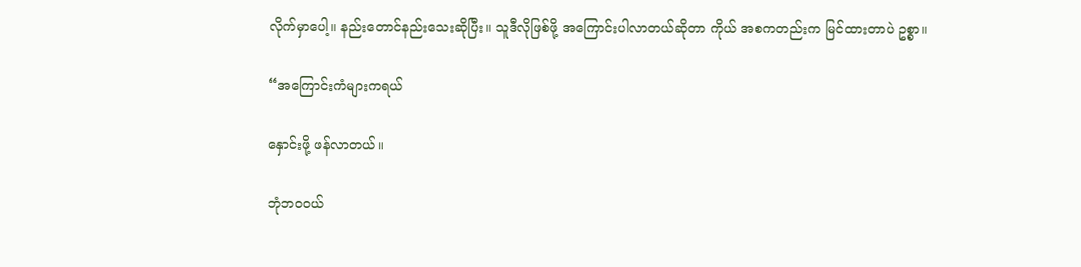လိုက်မှာပေါ့။ နည်းတောင်နည်းသေးဆိုပြီး။ သူဒီလိုဖြစ်ဖို့ အကြောင်းပါလာတယ်ဆိုတာ ကိုယ် အစကတည်းက မြင်ထားတာပဲ ဥစ္စာ။

“အကြောင်းကံများကရယ်

နှောင်းဖို့ ဖန်လာတယ်။

ဘုံဘဝဝယ်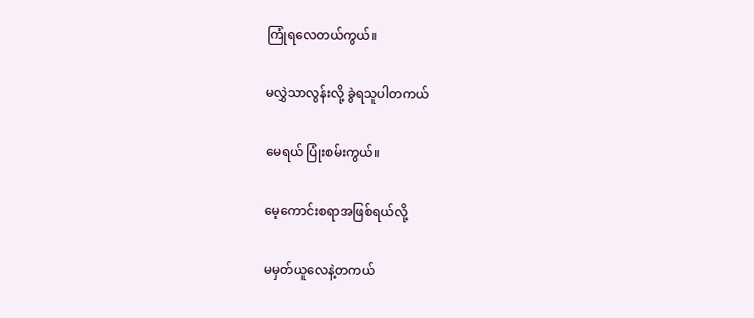ကြုံရလေတယ်ကွယ်။

မလွှဲသာလွန်းလို့ ခွဲရသူပါတကယ်

မေရယ် ပြုံးစမ်းကွယ်။

မေ့ကောင်းစရာအဖြစ်ရယ်လို့

မမှတ်ယူလေနဲ့တကယ်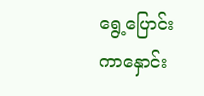ရွေ့ပြောင်းကာနှောင်း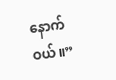နောက်ဝယ်။”